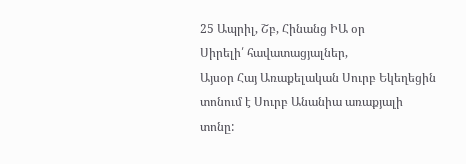25 Ապրիլ, Շբ, Հինանց ԻԱ օր
Սիրելի՛ հավատացյալներ,
Այսօր Հայ Առաքելական Սուրբ Եկեղեցին տոնում է Սուրբ Անանիա առաքյալի տոնը: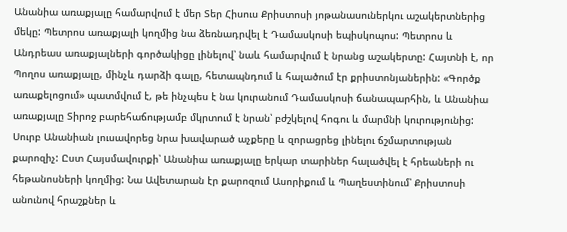Անանիա առաքյալը համարվում է մեր Տեր Հիսուս Քրիստոսի յոթանասուներկու աշակերտներից մեկը: Պետրոս առաքյալի կողմից նա ձեռնադրվել է Դամասկոսի եպիսկոպոս: Պետրոս և Անդրեաս առաքյալների գործակիցը լինելով՝ նաև համարվում է նրանց աշակերտը: Հայտնի է, որ Պողոս առաքյալը, մինչև դարձի գալը, հետապնդում և հալածում էր քրիստոնյաներին: «Գործք առաքելոցում» պատմվում է, թե ինչպես է նա կուրանում Դամասկոսի ճանապարհին, և Անանիա առաքյալը Տիրոջ բարեհաճությամբ մկրտում է նրան՝ բժշկելով հոգու և մարմնի կուրությունից: Սուրբ Անանիան լուսավորեց նրա խավարած աչքերը և զորացրեց լինելու ճշմարտության քարոզիչ: Ըստ Հայսմավուրքի՝ Անանիա առաքյալը երկար տարիներ հալածվել է հրեաների ու հեթանոսների կողմից: Նա Ավետարան էր քարոզում Ասորիքում և Պաղեստինում՝ Քրիստոսի անունով հրաշքներ և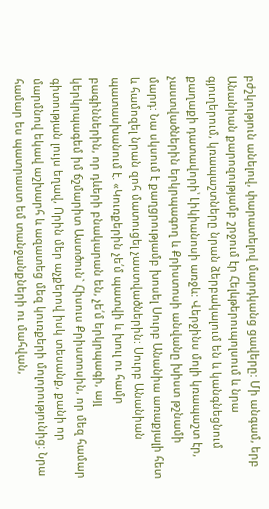բժշկություն անելով, փարատելով մարդկանց ցավերը: Մի անգամ, երբ Անանիան քարոզությամբ շրջում էր Հելևթերուպոլսում և նրա գյուղերում, կռապաշտները նրան ձերբակալում են և կանգնեցնում քաղաքի դատավորի՝ Լիկիանոսի առջև: Վերջինս մոլի կռապաշտ էր, չաստվածներին երկրպագող և Քրիստոսի անվանը խիստ թշնամի մարդ: Նա սկսում է քաղցրությամբ խոսել Սուրբ Անանիա առաքյալի հետ և համոզել նրան զոհ մատուցել չաստվածներին: Սուրբ Անանիան պատասխանում է. «Կուռքերին չե՛մ պատվի և խուլ ու համր բագիններին, որ դևերի բնակարան են, չե՛մ երկրպագի, այլ կերկրպագեմ իմ ճշմարիտ Աստծուն` Հիսուս Քրիստոսին, որ մեզ համար գիտության լույս եղավ, Որին մեր աչքերով իսկ տեսանք, քանի որ մարմնով եկավ աշխարհ և ազատեց մեզ կուռքերի մոլորությունից: Նրա համար ես պատրաստ եմ տանջանքների ու մահվան,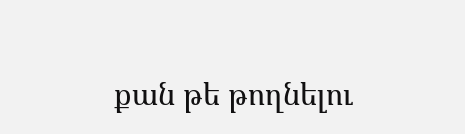քան թե թողնելու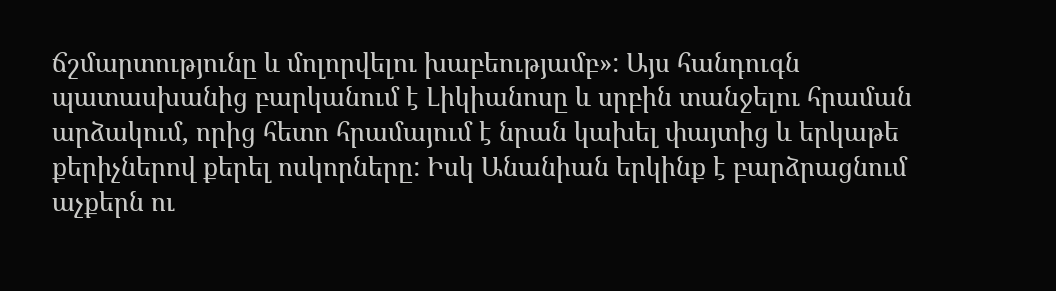ճշմարտությունը և մոլորվելու խաբեությամբ»: Այս հանդուգն պատասխանից բարկանում է Լիկիանոսը և սրբին տանջելու հրաման արձակում, որից հետո հրամայում է նրան կախել փայտից և երկաթե քերիչներով քերել ոսկորները: Իսկ Անանիան երկինք է բարձրացնում աչքերն ու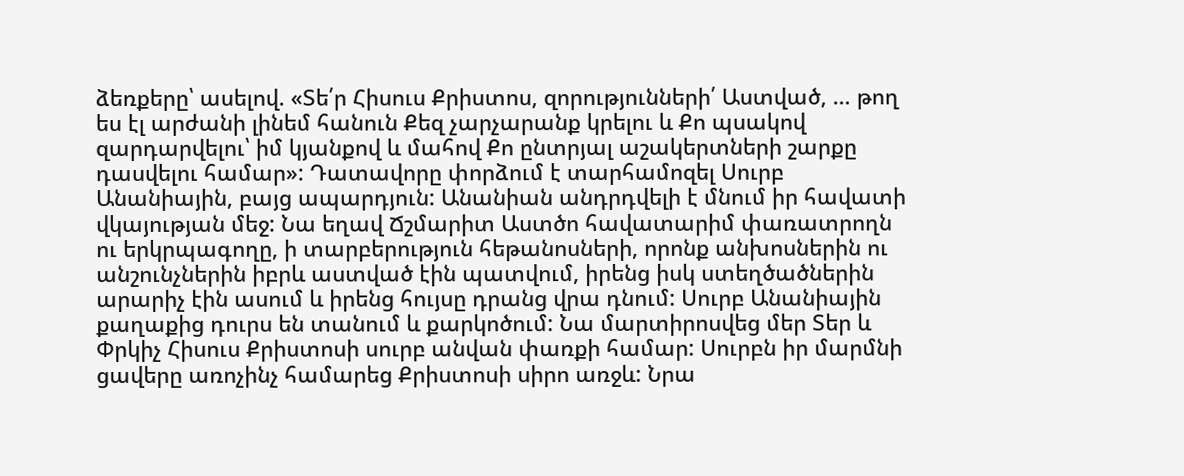ձեռքերը՝ ասելով. «Տե՛ր Հիսուս Քրիստոս, զորությունների՛ Աստված, … թող ես էլ արժանի լինեմ հանուն Քեզ չարչարանք կրելու և Քո պսակով զարդարվելու՝ իմ կյանքով և մահով Քո ընտրյալ աշակերտների շարքը դասվելու համար»: Դատավորը փորձում է տարհամոզել Սուրբ Անանիային, բայց ապարդյուն: Անանիան անդրդվելի է մնում իր հավատի վկայության մեջ: Նա եղավ Ճշմարիտ Աստծո հավատարիմ փառատրողն ու երկրպագողը, ի տարբերություն հեթանոսների, որոնք անխոսներին ու անշունչներին իբրև աստված էին պատվում, իրենց իսկ ստեղծածներին արարիչ էին ասում և իրենց հույսը դրանց վրա դնում: Սուրբ Անանիային քաղաքից դուրս են տանում և քարկոծում: Նա մարտիրոսվեց մեր Տեր և Փրկիչ Հիսուս Քրիստոսի սուրբ անվան փառքի համար: Սուրբն իր մարմնի ցավերը առոչինչ համարեց Քրիստոսի սիրո առջև: Նրա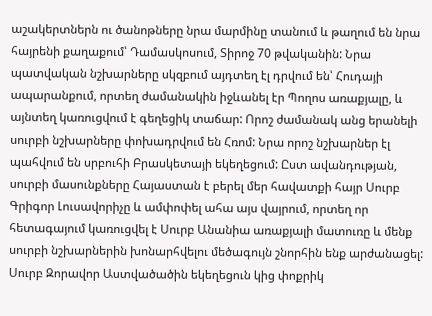աշակերտներն ու ծանոթները նրա մարմինը տանում և թաղում են նրա հայրենի քաղաքում՝ Դամասկոսում, Տիրոջ 70 թվականին: Նրա պատվական նշխարները սկզբում այդտեղ էլ դրվում են՝ Հուդայի ապարանքում, որտեղ ժամանակին իջևանել էր Պողոս առաքյալը, և այնտեղ կառուցվում է գեղեցիկ տաճար: Որոշ ժամանակ անց երանելի սուրբի նշխարները փոխադրվում են Հռոմ: Նրա որոշ նշխարներ էլ պահվում են սրբուհի Բրասկետայի եկեղեցում: Ըստ ավանդության, սուրբի մասունքները Հայաստան է բերել մեր հավատքի հայր Սուրբ Գրիգոր Լուսավորիչը և ամփոփել ահա այս վայրում, որտեղ որ հետագայում կառուցվել է Սուրբ Անանիա առաքյալի մատուռը և մենք սուրբի նշխարներին խոնարհվելու մեծագույն շնորհին ենք արժանացել: Սուրբ Զորավոր Աստվածածին եկեղեցուն կից փոքրիկ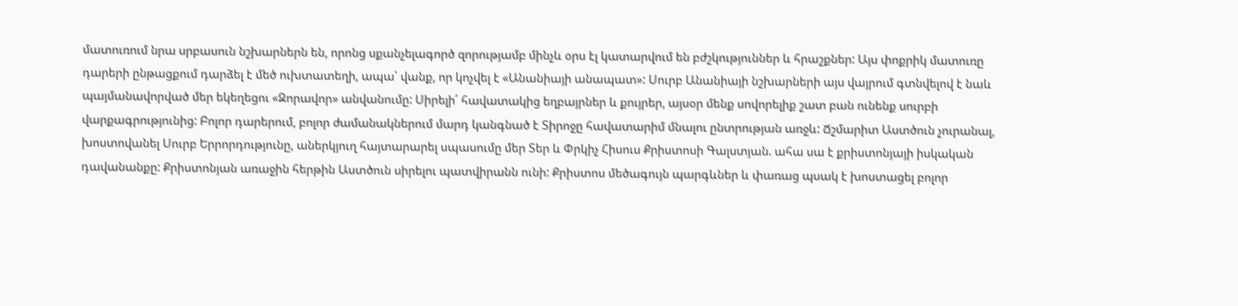մատուռում նրա սրբասուն նշխարներն են, որոնց սքանչելագործ զորությամբ մինչև օրս էլ կատարվում են բժշկություններ և հրաշքներ: Այս փոքրիկ մատուռը դարերի ընթացքում դարձել է մեծ ուխտատեղի, ապա՝ վանք, որ կոչվել է «Անանիայի անապատ»: Սուրբ Անանիայի նշխարների այս վայրում գտնվելով է նաև պայմանավորված մեր եկեղեցու «Զորավոր» անվանումը: Սիրելի՛ հավատակից եղբայրներ և քույրեր, այսօր մենք սովորելիք շատ բան ունենք սուրբի վարքագրությունից: Բոլոր դարերում, բոլոր ժամանակներում մարդ կանգնած է Տիրոջը հավատարիմ մնալու ընտրության առջև: Ճշմարիտ Աստծուն չուրանալ, խոստովանել Սուրբ Երրորդությունը, աներկյուղ հայտարարել սպասումը մեր Տեր և Փրկիչ Հիսուս Քրիստոսի Գալստյան. ահա սա է քրիստոնյայի իսկական դավանանքը: Քրիստոնյան առաջին հերթին Աստծուն սիրելու պատվիրանն ունի: Քրիստոս մեծագույն պարգևներ և փառաց պսակ է խոստացել բոլոր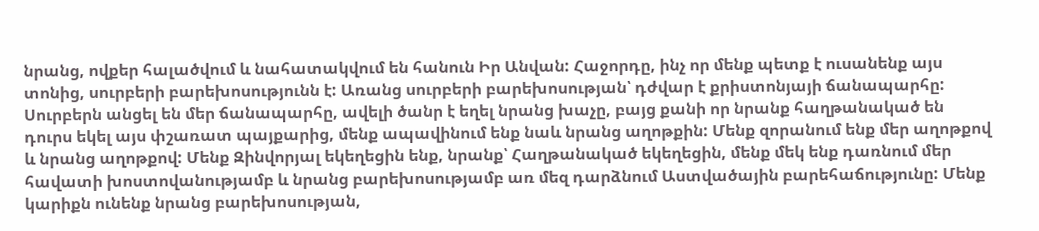նրանց, ովքեր հալածվում և նահատակվում են հանուն Իր Անվան: Հաջորդը, ինչ որ մենք պետք է ուսանենք այս տոնից, սուրբերի բարեխոսությունն է: Առանց սուրբերի բարեխոսության՝ դժվար է քրիստոնյայի ճանապարհը: Սուրբերն անցել են մեր ճանապարհը, ավելի ծանր է եղել նրանց խաչը, բայց քանի որ նրանք հաղթանակած են դուրս եկել այս փշառատ պայքարից, մենք ապավինում ենք նաև նրանց աղոթքին: Մենք զորանում ենք մեր աղոթքով և նրանց աղոթքով: Մենք Զինվորյալ եկեղեցին ենք, նրանք՝ Հաղթանակած եկեղեցին, մենք մեկ ենք դառնում մեր հավատի խոստովանությամբ և նրանց բարեխոսությամբ առ մեզ դարձնում Աստվածային բարեհաճությունը: Մենք կարիքն ունենք նրանց բարեխոսության,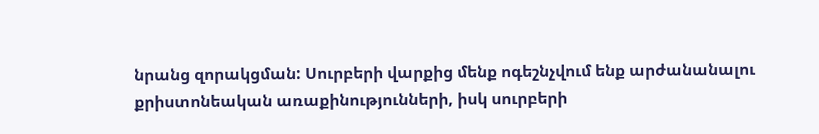նրանց զորակցման: Սուրբերի վարքից մենք ոգեշնչվում ենք արժանանալու քրիստոնեական առաքինությունների, իսկ սուրբերի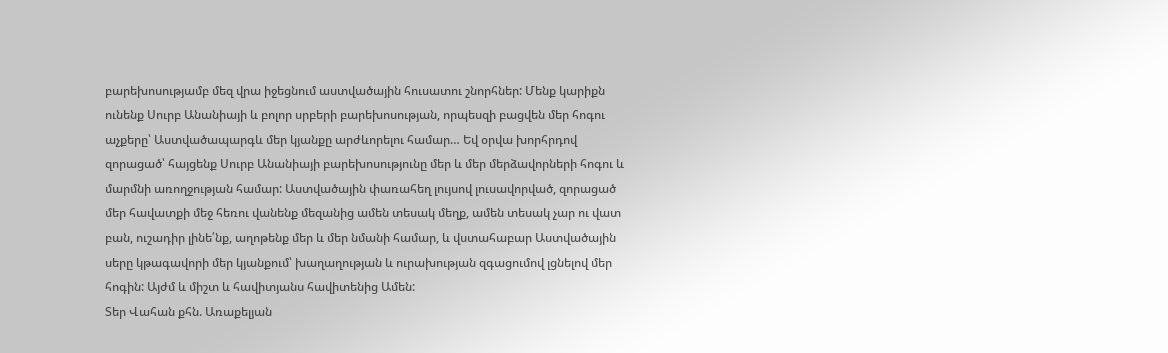բարեխոսությամբ մեզ վրա իջեցնում աստվածային հուսատու շնորհներ: Մենք կարիքն ունենք Սուրբ Անանիայի և բոլոր սրբերի բարեխոսության, որպեսզի բացվեն մեր հոգու աչքերը՝ Աստվածապարգև մեր կյանքը արժևորելու համար… Եվ օրվա խորհրդով զորացած՝ հայցենք Սուրբ Անանիայի բարեխոսությունը մեր և մեր մերձավորների հոգու և մարմնի առողջության համար: Աստվածային փառահեղ լույսով լուսավորված, զորացած մեր հավատքի մեջ հեռու վանենք մեզանից ամեն տեսակ մեղք, ամեն տեսակ չար ու վատ բան, ուշադիր լինե՛նք, աղոթենք մեր և մեր նմանի համար, և վստահաբար Աստվածային սերը կթագավորի մեր կյանքում՝ խաղաղության և ուրախության զգացումով լցնելով մեր հոգին: Այժմ և միշտ և հավիտյանս հավիտենից Ամեն:
Տեր Վահան քհն. Առաքելյան